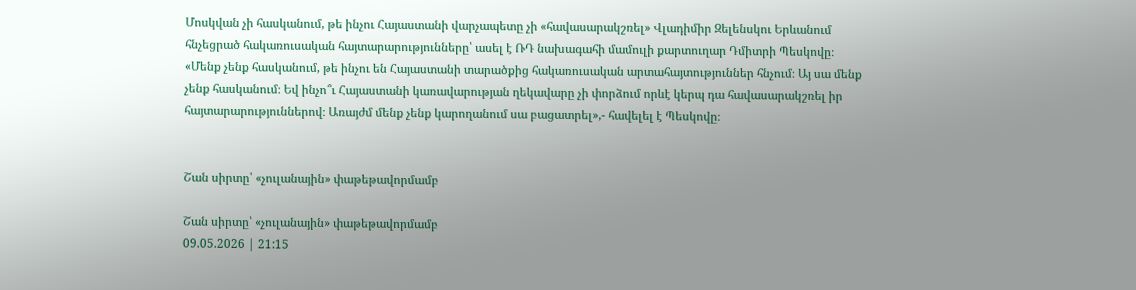Մոսկվան չի հասկանում, թե ինչու Հայաստանի վարչապետը չի «հավասարակշռել» Վլադիմիր Զելենսկու Երևանում հնչեցրած հակառուսական հայտարարությունները՝ ասել է ՌԴ նախագահի մամուլի քարտուղար Դմիտրի Պեսկովը։ «Մենք չենք հասկանում, թե ինչու են Հայաստանի տարածքից հակառուսական արտահայտություններ հնչում։ Այ սա մենք չենք հասկանում։ Եվ ինչո՞ւ Հայաստանի կառավարության ղեկավարը չի փորձում որևէ կերպ դա հավասարակշռել իր հայտարարություններով։ Առայժմ մենք չենք կարողանում սա բացատրել»,- հավելել է Պեսկովը։


Շան սիրտը՝ «չուլանային» փաթեթավորմամբ

Շան սիրտը՝ «չուլանային» փաթեթավորմամբ
09.05.2026 | 21:15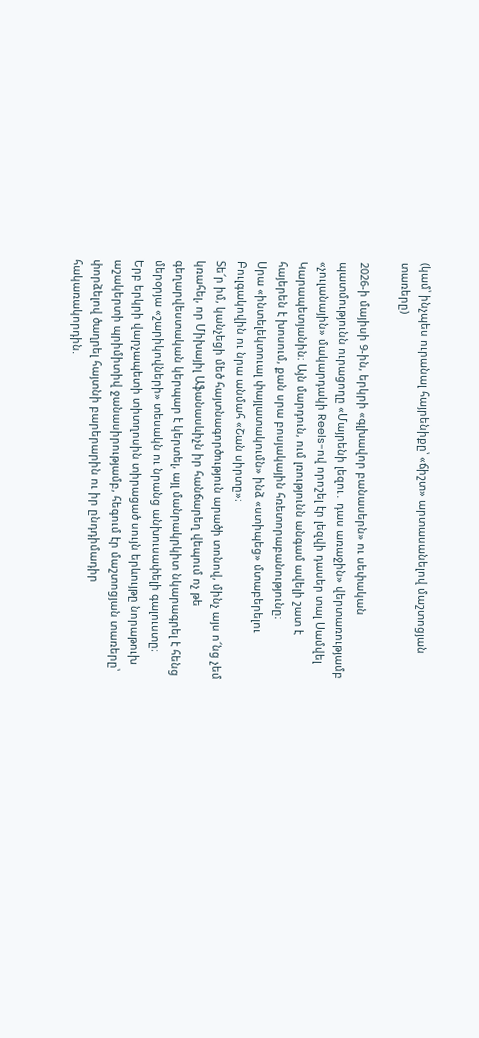(կամ՝ ինչպես ուրանալ հայրենիքը՝ «ճիշտ» արտասանելով մաշտոցյան տառերը)

2026-ի մայիսի 9-ին, երկրի «գլխավոր բանասերն» ու սեփական պատմությունն ուրացողը «Մայրենի լեզու․ դաս առաջին» վերտառությամբ «չուլանային» մակարդակի Reels-ով որոշել էր լեզվի դասեր տալ Սամվել Կարապետյանին։ Այն մարդուն, ում լռությունն անգամ ավելի շատ է հայերեն է խոսում, քան սրա բոսյակային հռետորաբանությունը։
Սրա «ինտելեկտուալ փայլատակումն» ինձ «ստիպեց» մտաբերելու Բուլգակովին ու նրա անմահ «Շան սիրտը»։
Տե՜ր իմ, կանչեցի մեծ հայտնագործություն արածի տոնով, մինչ այս ո՜նց չեմ կռահել, որ Միխայիլ Աֆանասևիչն իր հանճարեղ վեպում ոչ թե գեղարվեստական կերպար է կերտել, այլ մանրակրկիտ նկարագրել է հենց մերօրյա «շարիկովների» տեսակն ու նրանց անխուսափելի գալուստը։
Երբ երկրի վարչապետի տիտղոսին տիրացած սույն երևույթը նորաթուխ աշակերտի պրիմիտիվ ջանասիրությամբ, հեգում էր մաշտոցյան տառերը՝ փորձելով ծաղրել հայտնի բարերարին ու իր ընդդիմադիր հակառակորդին.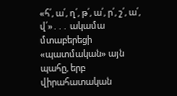«հ՛, ա՛, ղ՛, թ՛, ա՛, ր՛, շ՛, ա՛, վ՛»․․․ ակամա մտաբերեցի «պատմական» այն պահը, երբ վիրահատական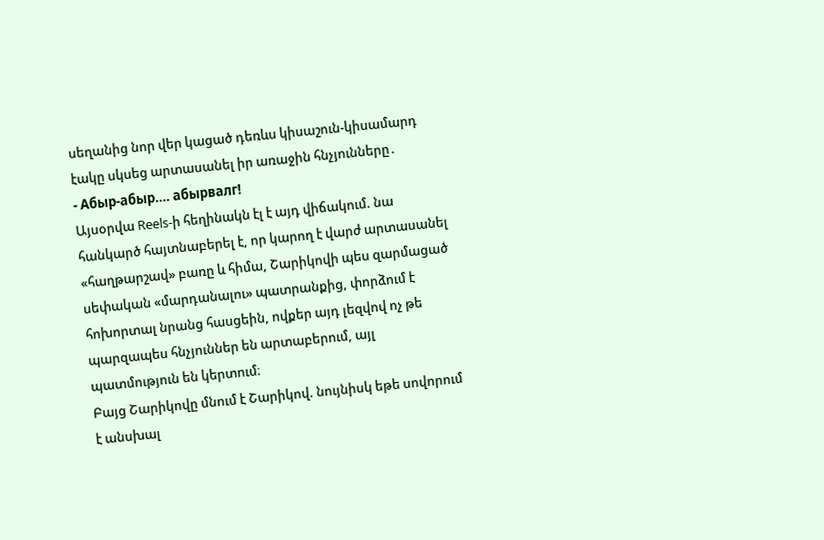սեղանից նոր վեր կացած դեռևս կիսաշուն-կիսամարդ էակը սկսեց արտասանել իր առաջին հնչյունները․
- Абыр-абыр…. абырвалг!
Այսօրվա Reels-ի հեղինակն էլ է այդ վիճակում. նա հանկարծ հայտնաբերել է, որ կարող է վարժ արտասանել «հաղթարշավ» բառը և հիմա, Շարիկովի պես զարմացած սեփական «մարդանալու» պատրանքից, փորձում է հոխորտալ նրանց հասցեին, ովքեր այդ լեզվով ոչ թե պարզապես հնչյուններ են արտաբերում, այլ պատմություն են կերտում։
Բայց Շարիկովը մնում է Շարիկով. նույնիսկ եթե սովորում է անսխալ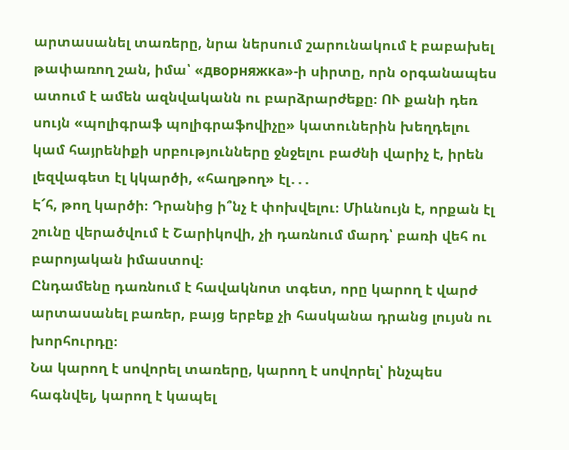արտասանել տառերը, նրա ներսում շարունակում է բաբախել թափառող շան, իմա՝ «дворняжка»-ի սիրտը, որն օրգանապես ատում է ամեն ազնվականն ու բարձրարժեքը։ ՈՒ քանի դեռ սույն «պոլիգրաֆ պոլիգրաֆովիչը» կատուներին խեղդելու կամ հայրենիքի սրբությունները ջնջելու բաժնի վարիչ է, իրեն լեզվագետ էլ կկարծի, «հաղթող» էլ․․․
Է՜հ, թող կարծի։ Դրանից ի՞նչ է փոխվելու։ Միևնույն է, որքան էլ շունը վերածվում է Շարիկովի, չի դառնում մարդ՝ բառի վեհ ու բարոյական իմաստով։
Ընդամենը դառնում է հավակնոտ տգետ, որը կարող է վարժ արտասանել բառեր, բայց երբեք չի հասկանա դրանց լույսն ու խորհուրդը։
Նա կարող է սովորել տառերը, կարող է սովորել՝ ինչպես հագնվել, կարող է կապել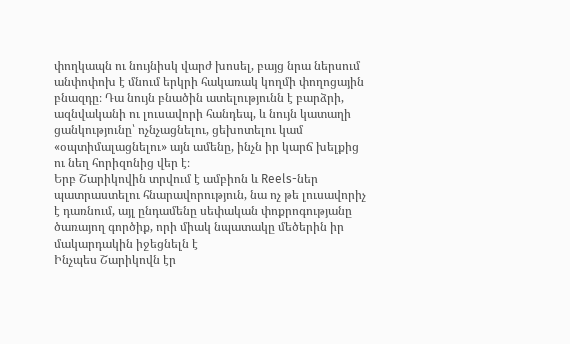փողկապն ու նույնիսկ վարժ խոսել, բայց նրա ներսում անփոփոխ է մնում երկրի հակառակ կողմի փողոցային բնազդը։ Դա նույն բնածին ատելությունն է բարձրի, ազնվականի ու լուսավորի հանդեպ, և նույն կատաղի ցանկությունը՝ ոչնչացնելու, ցեխոտելու կամ «օպտիմալացնելու» այն ամենը, ինչն իր կարճ խելքից ու նեղ հորիզոնից վեր է։
Երբ Շարիկովին տրվում է ամբիոն և Reels-ներ պատրաստելու հնարավորություն, նա ոչ թե լուսավորիչ է դառնում, այլ ընդամենը սեփական փոքրոգությանը ծառայող գործիք, որի միակ նպատակը մեծերին իր մակարդակին իջեցնելն է
Ինչպես Շարիկովն էր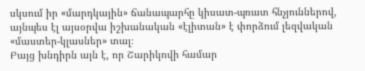սկսում իր «մարդկային» ճանապարհը կիսատ-պռատ հնչյուններով, այնպես էլ այսօրվա իշխանական «էլիտան» է փորձում լեզվական «մաստեր-կլասներ» տալ։
Բայց խնդիրն այն է, որ Շարիկովի համար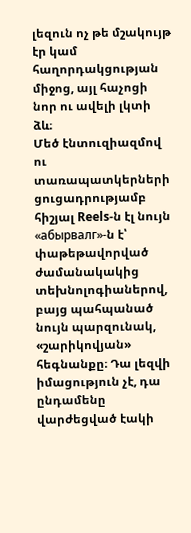լեզուն ոչ թե մշակույթ էր կամ հաղորդակցության միջոց, այլ հաչոցի նոր ու ավելի լկտի ձև։
Մեծ էնտուզիազմով ու տառապատկերների ցուցադրությամբ հիշյալ Reels-ն էլ նույն «абырвалг»-ն է՝ փաթեթավորված ժամանակակից տեխնոլոգիաներով, բայց պահպանած նույն պարզունակ, «շարիկովյան» հեգնանքը։ Դա լեզվի իմացություն չէ, դա ընդամենը վարժեցված էակի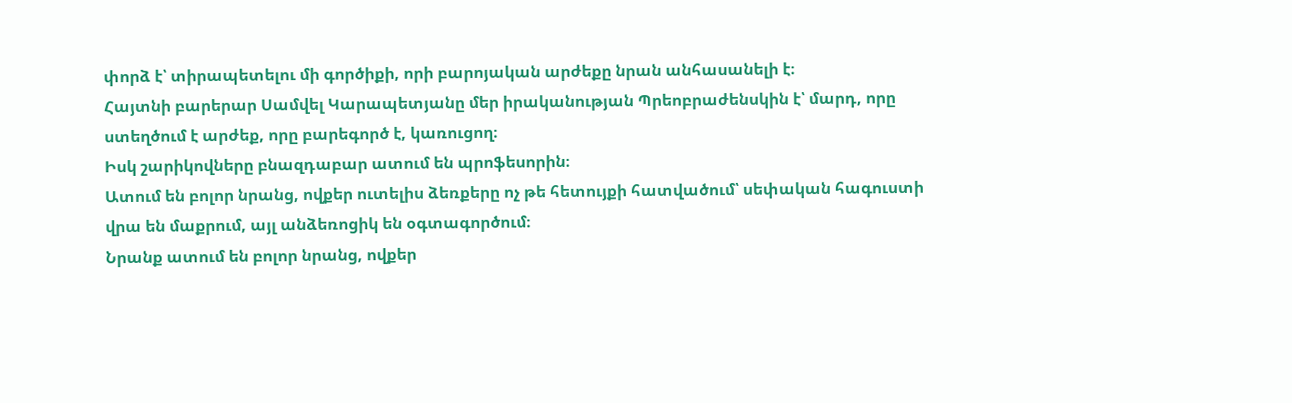փորձ է՝ տիրապետելու մի գործիքի, որի բարոյական արժեքը նրան անհասանելի է։
Հայտնի բարերար Սամվել Կարապետյանը մեր իրականության Պրեոբրաժենսկին է՝ մարդ, որը ստեղծում է արժեք, որը բարեգործ է, կառուցող։
Իսկ շարիկովները բնազդաբար ատում են պրոֆեսորին։
Ատում են բոլոր նրանց, ովքեր ուտելիս ձեռքերը ոչ թե հետույքի հատվածում՝ սեփական հագուստի վրա են մաքրում, այլ անձեռոցիկ են օգտագործում։
Նրանք ատում են բոլոր նրանց, ովքեր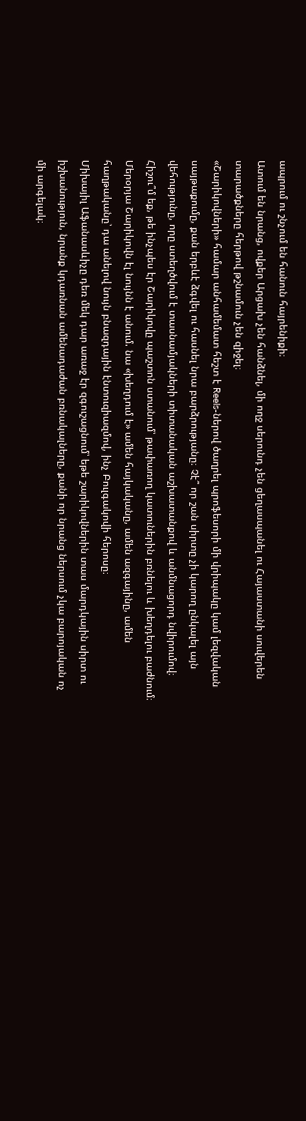ապրում ու շնչում են հանուն հայրենիքի։
Ատում են նրանց, ովքեր Արցախ չեն հանձնել, մի ողջ սերունդ չեն ցեղասպանել ու Հայաստանի սուվերեն տարածքները հերթով թշնամուն չեն զիջել։
«Շարիկովների» համար անհամեմատ հեշտ է Reels-ներով ծաղրել պրոֆեսորի մի վրիպակը կամ լեզվական սայթաքումը, քան երբևէ ձգվել ու հասնել նրա բարձրությանը։ Չէ՞ որ շան սիրտը չի կարող ընկալել այն վեհությունը, որը ստեղծվում է տասնամյակների տիտանական աշխատանքով և անմնացորդ նվիրումով։
Հիշու՞մ եք, թե ինչպես էր Շարիկովը պաշտոն ստանում՝ թափառող կատուներին բռնելու և խեղդելու բաժնում։ Մերօրյա Շարիկովն էլ նույնն է անում. նա «խեղդում է» ամեն հայկականը, ամեն ազգայինը, ամեն հաղթականը՝ դա անելով նույն բնազդային էնտուզիազմով, ինչ Բուլգակովի հերոսը։
Միխայիլ Աֆանասևիչը դեռ մեկ դար առաջ էր զգուշացնում՝ եթե շարիկովներին տաս մարդկային սիրտ ու իշխանություն, նրանք կդառնան ամենադաժան բռնակալները, քանի որ նրանց ներսում չկա բարոյական ոչ մի արգելակ։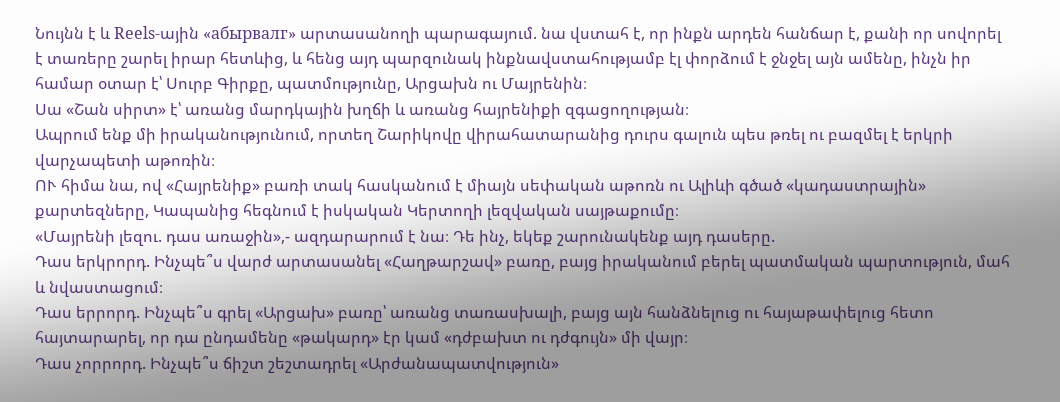Նույնն է և Reels-ային «абырвалг» արտասանողի պարագայում. նա վստահ է, որ ինքն արդեն հանճար է, քանի որ սովորել է տառերը շարել իրար հետևից, և հենց այդ պարզունակ ինքնավստահությամբ էլ փորձում է ջնջել այն ամենը, ինչն իր համար օտար է՝ Սուրբ Գիրքը, պատմությունը, Արցախն ու Մայրենին։
Սա «Շան սիրտ» է՝ առանց մարդկային խղճի և առանց հայրենիքի զգացողության։
Ապրում ենք մի իրականությունում, որտեղ Շարիկովը վիրահատարանից դուրս գալուն պես թռել ու բազմել է երկրի վարչապետի աթոռին։
ՈՒ հիմա նա, ով «Հայրենիք» բառի տակ հասկանում է միայն սեփական աթոռն ու Ալիևի գծած «կադաստրային» քարտեզները, Կապանից հեգնում է իսկական Կերտողի լեզվական սայթաքումը։
«Մայրենի լեզու. դաս առաջին»,- ազդարարում է նա։ Դե ինչ, եկեք շարունակենք այդ դասերը.
Դաս երկրորդ. Ինչպե՞ս վարժ արտասանել «Հաղթարշավ» բառը, բայց իրականում բերել պատմական պարտություն, մահ և նվաստացում։
Դաս երրորդ. Ինչպե՞ս գրել «Արցախ» բառը՝ առանց տառասխալի, բայց այն հանձնելուց ու հայաթափելուց հետո հայտարարել, որ դա ընդամենը «թակարդ» էր կամ «դժբախտ ու դժգույն» մի վայր։
Դաս չորրորդ. Ինչպե՞ս ճիշտ շեշտադրել «Արժանապատվություն»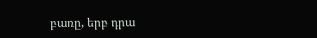բառը, երբ դրա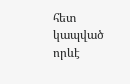հետ կապված որևէ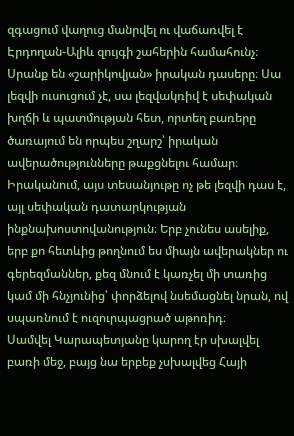զգացում վաղուց մանրվել ու վաճառվել է Էրդողան-Ալիև զույգի շահերին համահունչ։
Սրանք են «շարիկովյան» իրական դասերը։ Սա լեզվի ուսուցում չէ, սա լեզվակռիվ է սեփական խղճի և պատմության հետ, որտեղ բառերը ծառայում են որպես շղարշ՝ իրական ավերածությունները թաքցնելու համար։
Իրականում, այս տեսանյութը ոչ թե լեզվի դաս է, այլ սեփական դատարկության ինքնախոստովանություն։ Երբ չունես ասելիք, երբ քո հետևից թողնում ես միայն ավերակներ ու գերեզմաններ, քեզ մնում է կառչել մի տառից կամ մի հնչյունից՝ փորձելով նսեմացնել նրան, ով սպառնում է ուզուրպացրած աթոռիդ։
Սամվել Կարապետյանը կարող էր սխալվել բառի մեջ, բայց նա երբեք չսխալվեց Հայի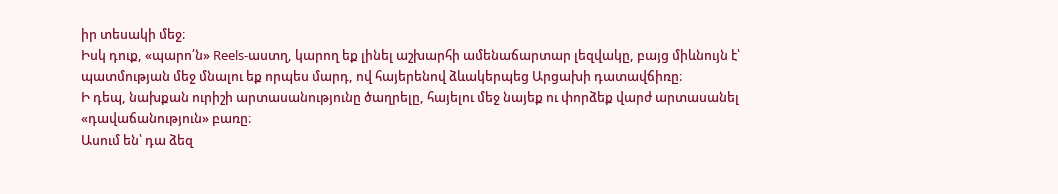իր տեսակի մեջ։
Իսկ դուք, «պարո՛ն» Reels-աստղ, կարող եք լինել աշխարհի ամենաճարտար լեզվակը, բայց միևնույն է՝ պատմության մեջ մնալու եք որպես մարդ, ով հայերենով ձևակերպեց Արցախի դատավճիռը։
Ի դեպ, նախքան ուրիշի արտասանությունը ծաղրելը, հայելու մեջ նայեք ու փորձեք վարժ արտասանել «դավաճանություն» բառը։
Ասում են՝ դա ձեզ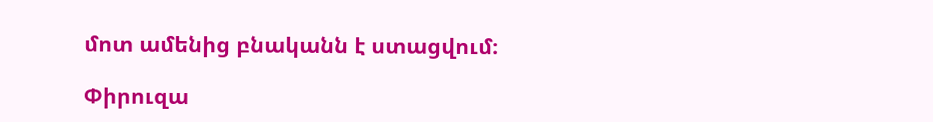մոտ ամենից բնականն է ստացվում։

Փիրուզա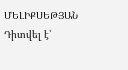ՄԵԼԻՔՍԵԹՅԱՆ
Դիտվել է՝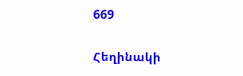669

Հեղինակի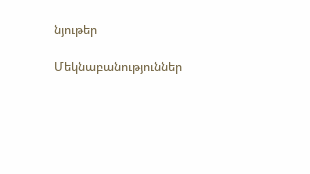նյութեր

Մեկնաբանություններ